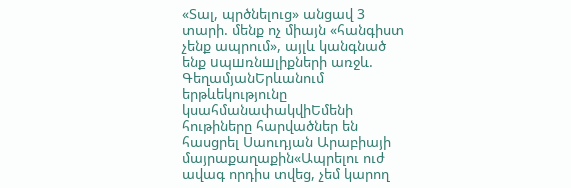«Տալ, պրծնելուց» անցավ 3 տարի. մենք ոչ միայն «հանգիստ չենք ապրում», այլև կանգնած ենք uպшռնшլիքների առջև. ԳեղամյանԵրևանում երթևեկությունը կսահմանափակվիԵմենի հութիները հարվածներ են հասցրել Սաուդյան Արաբիայի մայրաքաղաքին«Ապրելու ուժ ավագ որդիս տվեց, չեմ կարող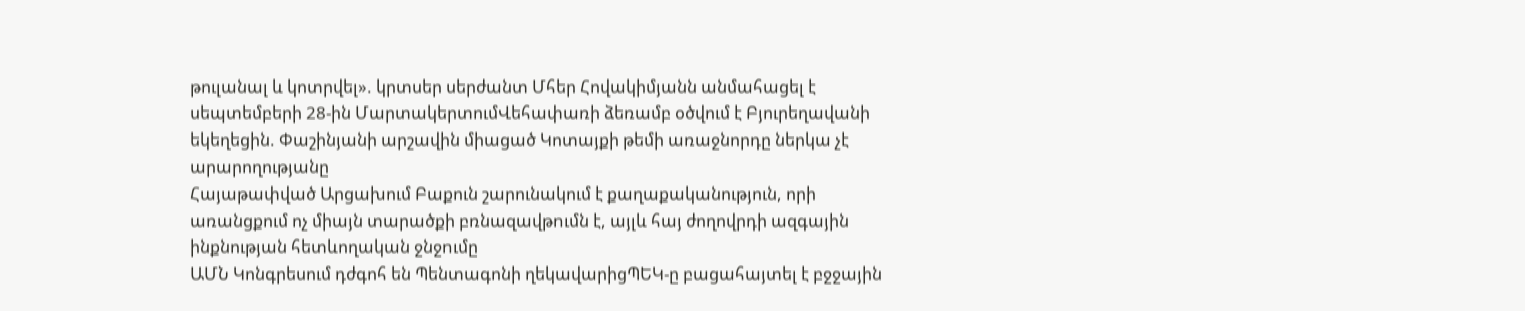թուլանալ և կոտրվել». կրտսեր սերժանտ Մհեր Հովակիմյանն անմահացել է սեպտեմբերի 28-ին ՄարտակերտումՎեհափառի ձեռամբ օծվում է Բյուրեղավանի եկեղեցին. Փաշինյանի արշավին միացած Կոտայքի թեմի առաջնորդը ներկա չէ արարողությանը
Հայաթափված Արցախում Բաքուն շարունակում է քաղաքականություն, որի առանցքում ոչ միայն տարածքի բռնազավթnւմն է, այլև հայ ժողովրդի ազգային ինքնության հետևողական ջնջnւմը
ԱՄՆ Կոնգրեսում դժգոհ են Պենտագոնի ղեկավարիցՊԵԿ-ը բացահայտել է բջջային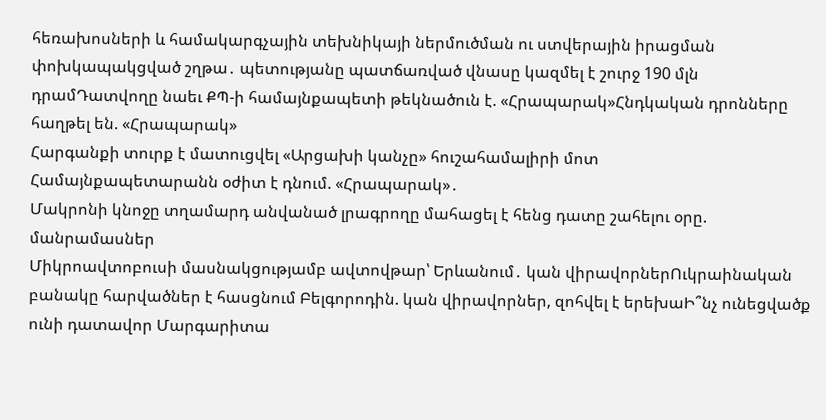հեռախոսների և համակարգչային տեխնիկայի ներմուծման ու ստվերային իրացման փոխկապակցված շղթա․ պետությանը պատճառված վնասը կազմել է շուրջ 190 մլն դրամԴատվողը նաեւ ՔՊ-ի համայնքապետի թեկնածուն է. «Հրապարակ»Հնդկական դրոնները հաղթել են. «Հրապարակ»
Հարգանքի տուրք է մատուցվել «Արցախի կանչը» հուշահամալիրի մոտ
Համայնքապետարանն օժիտ է դնում. «Հրապարակ»․
Մակրոնի կնոջը տղամարդ անվանած լրագրողը մահացել է հենց դատը շահելու օրը. մանրամասներ
Միկրոավտոբուսի մասնակցությամբ ավտովթար՝ Երևանում․ կան վիրավորներՈւկրաինական բանակը հարվածներ է հասցնում Բելգորոդին. կան վիրավորներ, զոհվել է երեխաԻ՞նչ ունեցվածք ունի դատավոր Մարգարիտա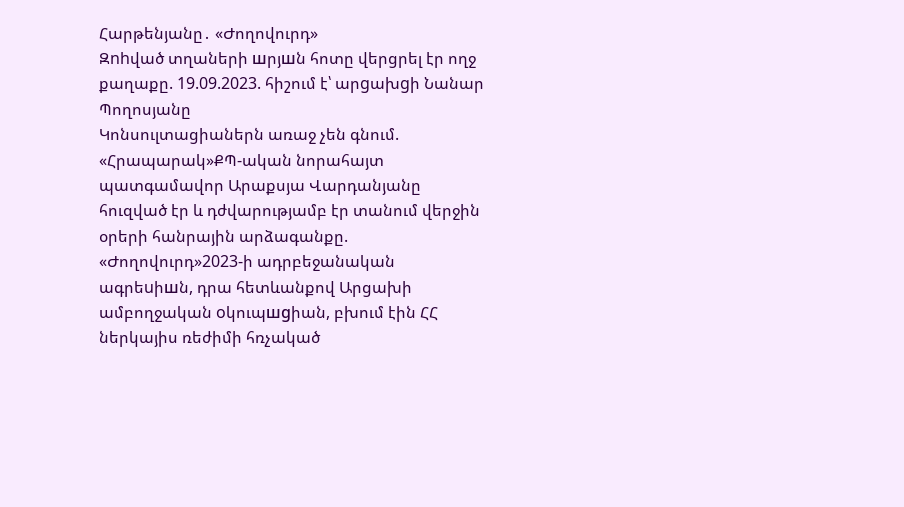Հարթենյանը․ «Ժողովուրդ»
Զnhված տղաների шրյшն հոտը վերցրել էր ողջ քաղաքը. 19.09.2023. հիշում է՝ արgախgի Նանար Պողոսյանը
Կոնսուլտացիաներն առաջ չեն գնում. «Հրապարակ»ՔՊ-ական նորահայտ պատգամավոր Արաքսյա Վարդանյանը հուզված էր և դժվարությամբ էր տանում վերջին օրերի հանրային արձագանքը. «Ժողովուրդ»2023-ի ադրբեջանական ագրեuիшն, դրա հետևանքով Արցախի ամբողջական oկուպшgիան, բխում էին ՀՀ ներկայիս ռեժիմի հռչակած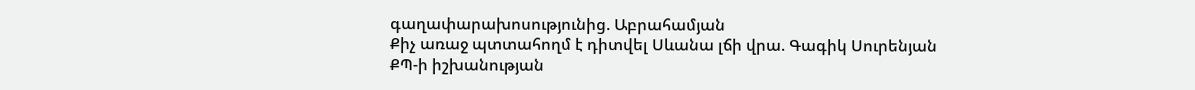գաղափարախոսությունից. Աբրահամյան
Քիչ առաջ պտտահողմ է դիտվել Սևանա լճի վրա. Գագիկ Սուրենյան
ՔՊ-ի իշխանության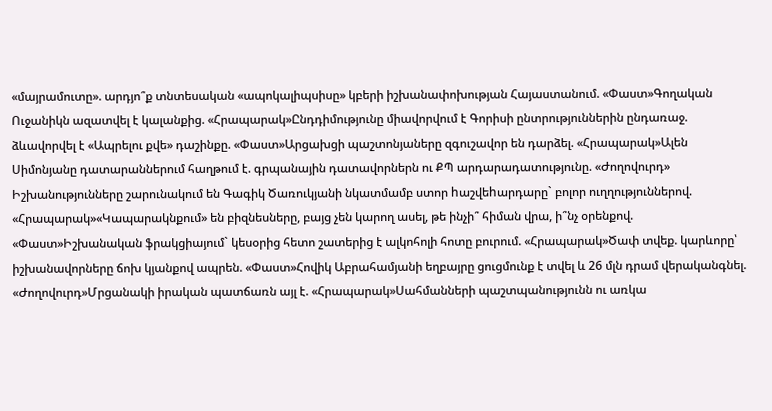«մայրամուտը». արդյո՞ք տնտեսական «ապոկալիպսիսը» կբերի իշխանափոխության Հայաստանում. «Փաստ»Գողական Ուջանիկն ազատվել է կալանքից. «Հրապարակ»Ընդդիմությունը միավորվում է Գորիսի ընտրություններին ընդառաջ. ձևավորվել է «Ապրելու քվե» դաշինքը. «Փաստ»Արցախցի պաշտոնյաները զգուշավոր են դարձել. «Հրապարակ»Ալեն Սիմոնյանը դատարաններում հաղթում է. գրպանային դատավորներն ու ՔՊ արդարադատությունը. «Ժողովուրդ» Իշխանությունները շարունակում են Գագիկ Ծառուկյանի նկատմամբ ստոր hաշվեhարդարը` բոլոր ուղղություններով. «Հրապարակ»«Կապարակնքում» են բիզնեսները, բայց չեն կարող ասել, թե ինչի՞ հիման վրա, ի՞նչ օրենքով. «Փաստ»Իշխանական ֆրակցիայում` կեսօրից հետո շատերից է ալկոհոլի հոտը բուրում. «Հրապարակ»Ծափ տվեք. կարևորը՝ իշխանավորները ճոխ կյանքով ապրեն. «Փաստ»Հովիկ Աբրահամյանի եղբայրը ցուցմունք է տվել և 26 մլն դրամ վերականգնել. «Ժողովուրդ»Մրցանակի իրական պատճառն այլ է. «Հրապարակ»Սահմանների պաշտպանությունն ու առկա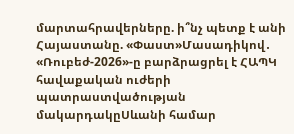մարտահրավերները. ի՞նչ պետք է անի Հայաստանը. «Փաստ»Մասադիկով․ «Ռուբեժ-2026»-ը բարձրացրել է ՀԱՊԿ հավաքական ուժերի պատրաստվածության մակարդակըՍևանի համար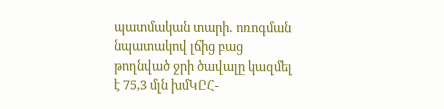պատմական տարի․ ոռոգման նպատակով լճից բաց թողնված ջրի ծավալը կազմել է 75,3 մլն խմԿԸՀ-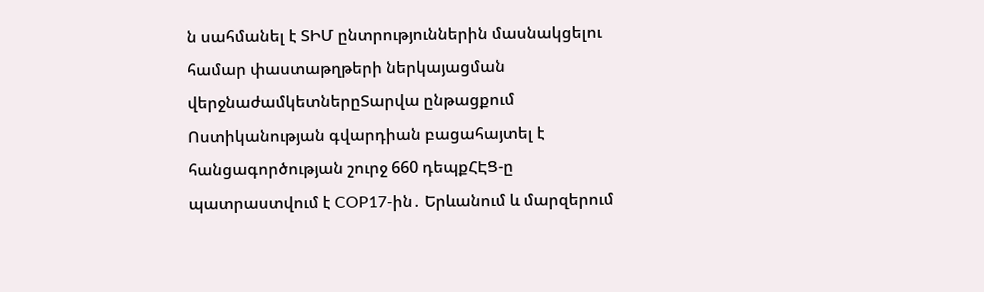ն սահմանել է ՏԻՄ ընտրություններին մասնակցելու համար փաստաթղթերի ներկայացման վերջնաժամկետներըՏարվա ընթացքում Ոստիկանության գվարդիան բացահայտել է հանցագործության շուրջ 660 դեպքՀԷՑ-ը պատրաստվում է COP17-ին․ Երևանում և մարզերում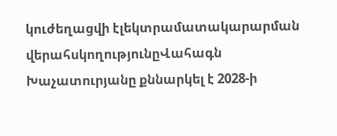կուժեղացվի էլեկտրամատակարարման վերահսկողությունըՎահագն Խաչատուրյանը քննարկել է 2028-ի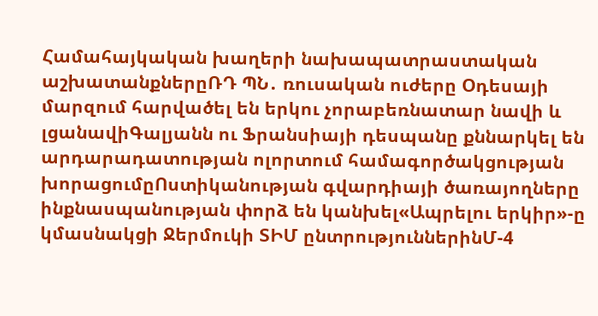Համահայկական խաղերի նախապատրաստական աշխատանքներըՌԴ ՊՆ․ ռուսական ուժերը Օդեսայի մարզում հարվածել են երկու չորաբեռնատար նավի և լցանավիԳալյանն ու Ֆրանսիայի դեսպանը քննարկել են արդարադատության ոլորտում համագործակցության խորացումըՈստիկանության գվարդիայի ծառայողները ինքնասպանության փորձ են կանխել«Ապրելու երկիր»-ը կմասնակցի Ջերմուկի ՏԻՄ ընտրություններինՄ-4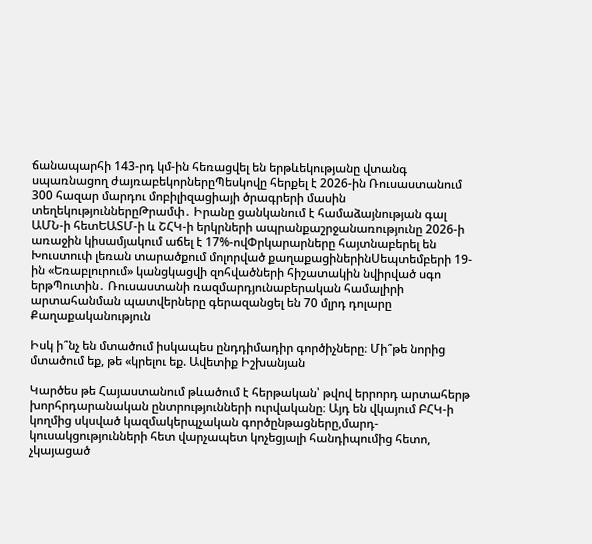ճանապարհի 143-րդ կմ-ին հեռացվել են երթևեկությանը վտանգ սպառնացող ժայռաբեկորներըՊեսկովը հերքել է 2026-ին Ռուսաստանում 300 հազար մարդու մոբիլիզացիայի ծրագրերի մասին տեղեկություններըԹրամփ․ Իրանը ցանկանում է համաձայնության գալ ԱՄՆ-ի հետԵԱՏՄ-ի և ՇՀԿ-ի երկրների ապրանքաշրջանառությունը 2026-ի առաջին կիսամյակում աճել է 17%-ովՓրկարարները հայտնաբերել են Խուստուփ լեռան տարածքում մոլորված քաղաքացիներինՍեպտեմբերի 19-ին «Եռաբլուրում» կանցկացվի զոհվածների հիշատակին նվիրված սգո երթՊուտին․ Ռուսաստանի ռազմարդյունաբերական համալիրի արտահանման պատվերները գերազանցել են 70 մլրդ դոլարը
Քաղաքականություն

Իսկ ի՞նչ են մտածում իսկապես ընդդիմադիր գործիչները։ Մի՞թե նորից մտածում եք, թե «կրելու եք. Ավետիք Իշխանյան

Կարծես թե Հայաստանում թևածում է հերթական՝ թվով երրորդ արտահերթ խորհրդարանական ընտրությունների ուրվականը։ Այդ են վկայում ԲՀԿ-ի կողմից սկսված կազմակերպչական գործընթացները,մարդ-կուսակցությունների հետ վարչապետ կոչեցյալի հանդիպումից հետո, չկայացած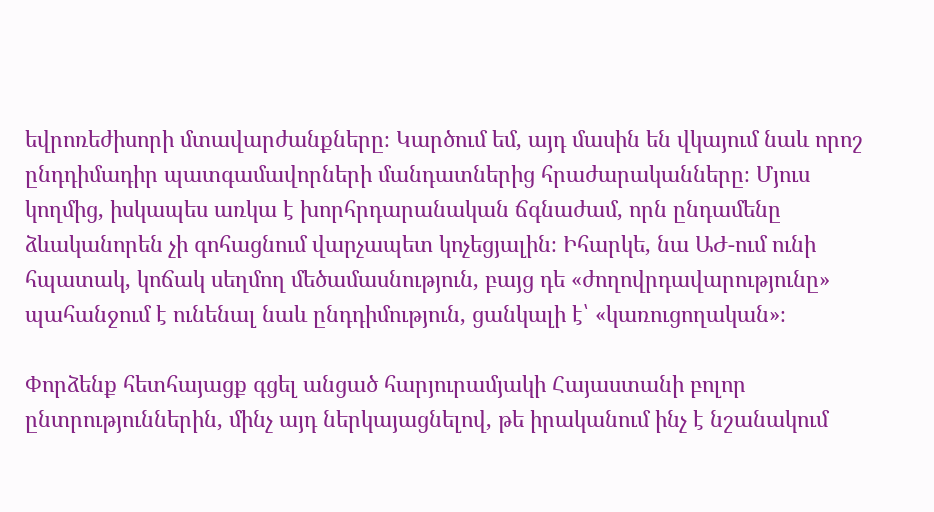եվրոռեժիսորի մտավարժանքները։ Կարծում եմ, այդ մասին են վկայում նաև որոշ ընդդիմադիր պատգամավորների մանդատներից հրաժարականները։ Մյուս կողմից, իսկապես առկա է խորհրդարանական ճգնաժամ, որն ընդամենը ձևականորեն չի գոհացնում վարչապետ կոչեցյալին։ Իհարկե, նա ԱԺ-ում ունի հպատակ, կոճակ սեղմող մեծամասնություն, բայց դե «ժողովրդավարությունը» պահանջում է ունենալ նաև ընդդիմություն, ցանկալի է՝ «կառուցողական»։

Փորձենք հետհայացք գցել անցած հարյուրամյակի Հայաստանի բոլոր ընտրություններին, մինչ այդ ներկայացնելով, թե իրականում ինչ է նշանակում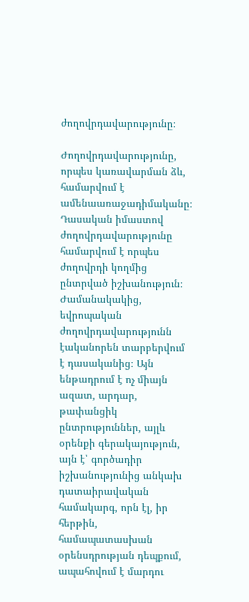ժողովրդավարությունը։

Ժողովրդավարությունը, որպես կառավարման ձև, համարվում է ամենաառաջադիմականը։ Դասական իմաստով ժողովրդավարությունը համարվում է որպես ժողովրդի կողմից ընտրված իշխանություն։ Ժամանակակից, եվրոպական ժողովրդավարությունն էականորեն տարբերվում է դասականից։ Այն ենթադրում է ոչ միայն ազատ, արդար, թափանցիկ ընտրություններ, այլև օրենքի գերակայություն, այն է՝ գործադիր իշխանությունից անկախ դատաիրավական համակարգ, որն էլ, իր հերթին, համապատասխան օրենսդրության դեպքում, ապահովում է մարդու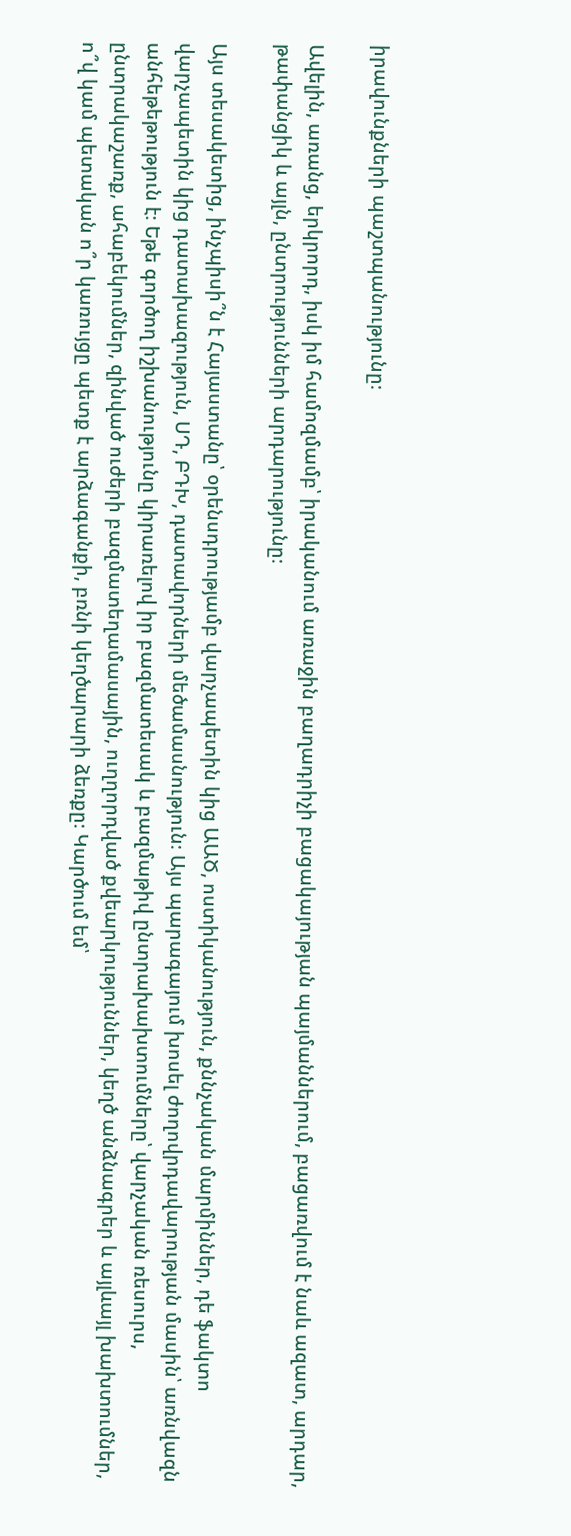իրավունքների պաշտպանությունը։

Ավելին, առանց, երկրորդ, իսկ իմ համոզմամբ՝ իրականում առաջին բաղադրիչի բացակայության պայմաններում, բացառվում է նաև ազատ, արդար, թափանցիկ և այլն, ընտրությունների արդարությունը։

Այս տեսակետից, ինչպիսի՞ն է Հայաստանը՝ օրենսդրությամբ վարչապետին կից ԱԱԾ, ոստիկանություն, քննչական մարմիններ, դե ֆակտո վարչապետին կից դատախազություն, ՍԴ, ԲԴԽ, դատավորների մեծամասնություն։ Այս պարագայում խոսել ժողովրդավարության մասին՝ առնվազն անհեթեթություն է։ Եթե գործող իշխանությունը կիրառելով իր բազմատեսակ և բազմաթիվ ընտրախախտումները՝ վարչական ռեսուրս, ընտրակաշառք, ահաբեկումներ, զինված ուժերի բազմատեղամասային, ուղղորդված քվեարկություններ, կեղծ անձնագրեր և այլևայլ խախտումներ, ո՞վ կամ պետական ո՞ր կառույցը պետք է արձագանքի, բռնի կեղծարարի ձեռքը։ Կարծում եմ՝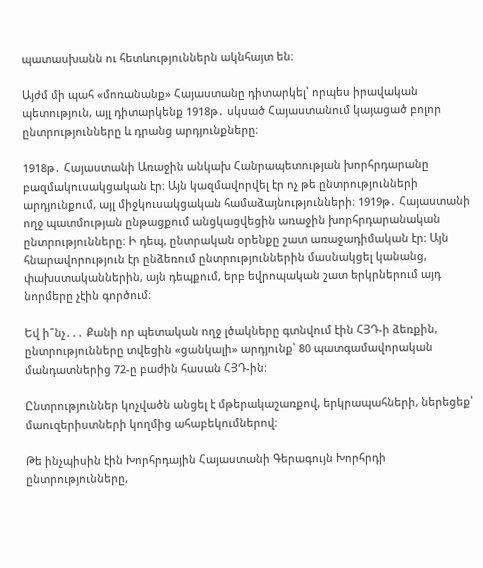պատասխանն ու հետևություններն ակնհայտ են։

Այժմ մի պահ «մոռանանք» Հայաստանը դիտարկել՝ որպես իրավական պետություն, այլ դիտարկենք 1918թ․ սկսած Հայաստանում կայացած բոլոր ընտրությունները և դրանց արդյունքները։

1918թ․ Հայաստանի Առաջին անկախ Հանրապետության խորհրդարանը բազմակուսակցական էր։ Այն կազմավորվել էր ոչ թե ընտրությունների արդյունքում, այլ միջկուսակցական համաձայնությունների։ 1919թ․ Հայաստանի ողջ պատմության ընթացքում անցկացվեցին առաջին խորհրդարանական ընտրությունները։ Ի դեպ, ընտրական օրենքը շատ առաջադիմական էր։ Այն հնարավորություն էր ընձեռում ընտրություններին մասնակցել կանանց, փախստականներին, այն դեպքում, երբ եվրոպական շատ երկրներում այդ նորմերը չէին գործում։

Եվ ի՞նչ․․․ Քանի որ պետական ողջ լծակները գտնվում էին ՀՅԴ-ի ձեռքին, ընտրությունները տվեցին «ցանկալի» արդյունք՝ 80 պատգամավորական մանդատներից 72-ը բաժին հասան ՀՅԴ-ին։

Ընտրություններ կոչվածն անցել է մթերակաշառքով, երկրապահների, ներեցեք՝ մաուզերիստների կողմից ահաբեկումներով։

Թե ինչպիսին էին Խորհրդային Հայաստանի Գերագույն Խորհրդի ընտրությունները,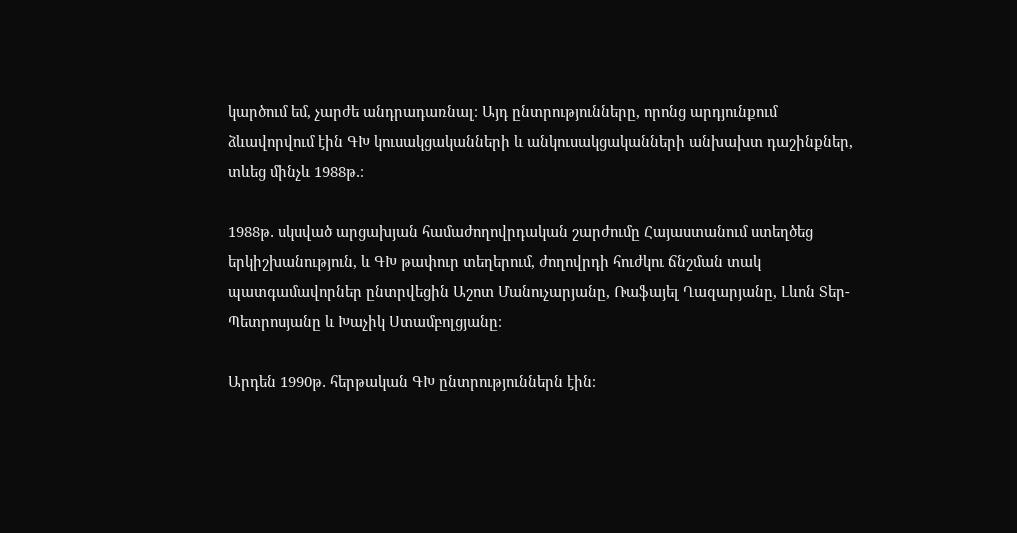կարծում եմ, չարժե անդրադառնալ։ Այդ ընտրությունները, որոնց արդյունքում ձևավորվում էին ԳԽ կուսակցականների և անկուսակցականների անխախտ դաշինքներ, տևեց մինչև 1988թ․։

1988թ․ սկսված արցախյան համաժողովրդական շարժումը Հայաստանում ստեղծեց երկիշխանություն, և ԳԽ թափուր տեղերում, ժողովրդի հուժկու ճնշման տակ պատգամավորներ ընտրվեցին Աշոտ Մանուչարյանը, Ռաֆայել Ղազարյանը, Լևոն Տեր-Պետրոսյանը և Խաչիկ Ստամբոլցյանը։

Արդեն 1990թ․ հերթական ԳԽ ընտրություններն էին։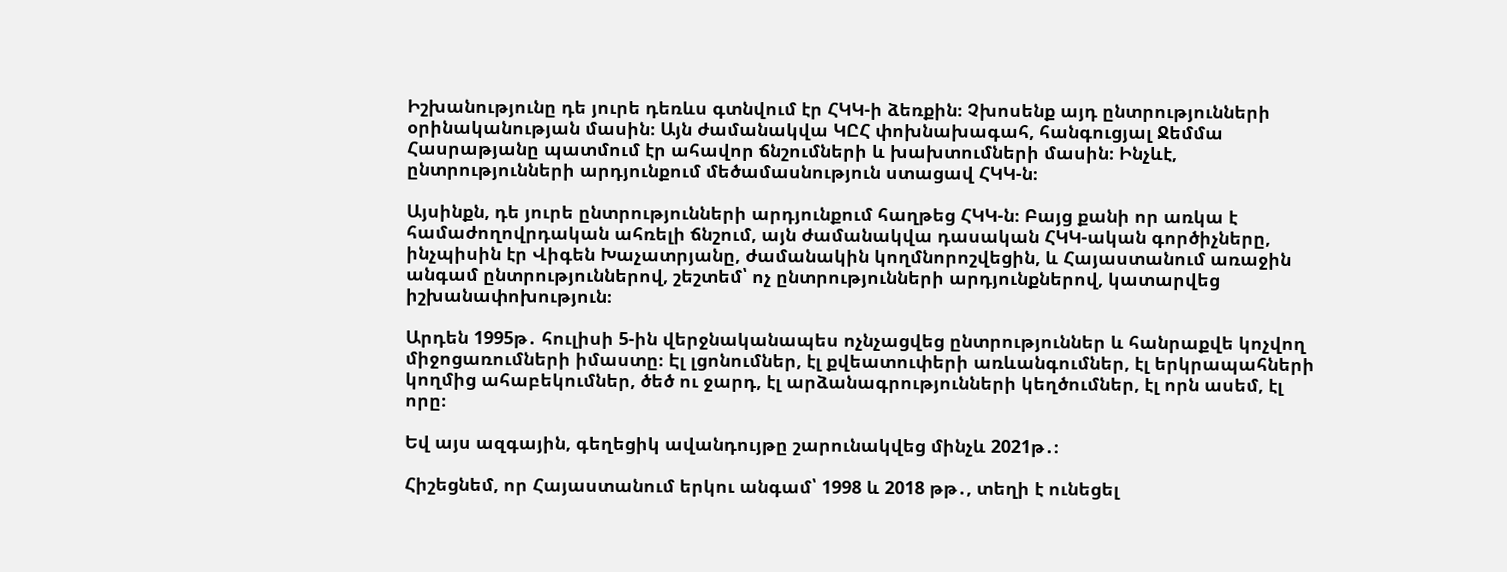Իշխանությունը դե յուրե դեռևս գտնվում էր ՀԿԿ-ի ձեռքին։ Չխոսենք այդ ընտրությունների օրինականության մասին։ Այն ժամանակվա ԿԸՀ փոխնախագահ, հանգուցյալ Ջեմմա Հասրաթյանը պատմում էր ահավոր ճնշումների և խախտումների մասին։ Ինչևէ, ընտրությունների արդյունքում մեծամասնություն ստացավ ՀԿԿ-ն։

Այսինքն, դե յուրե ընտրությունների արդյունքում հաղթեց ՀԿԿ-ն։ Բայց քանի որ առկա է համաժողովրդական ահռելի ճնշում, այն ժամանակվա դասական ՀԿԿ-ական գործիչները, ինչպիսին էր Վիգեն Խաչատրյանը, ժամանակին կողմնորոշվեցին, և Հայաստանում առաջին անգամ ընտրություններով, շեշտեմ՝ ոչ ընտրությունների արդյունքներով, կատարվեց իշխանափոխություն։

Արդեն 1995թ․ հուլիսի 5-ին վերջնականապես ոչնչացվեց ընտրություններ և հանրաքվե կոչվող միջոցառումների իմաստը։ Էլ լցոնումներ, էլ քվեատուփերի առևանգումներ, էլ երկրապահների կողմից ահաբեկումներ, ծեծ ու ջարդ, էլ արձանագրությունների կեղծումներ, էլ որն ասեմ, էլ որը։

Եվ այս ազգային, գեղեցիկ ավանդույթը շարունակվեց մինչև 2021թ․։

Հիշեցնեմ, որ Հայաստանում երկու անգամ՝ 1998 և 2018 թթ․, տեղի է ունեցել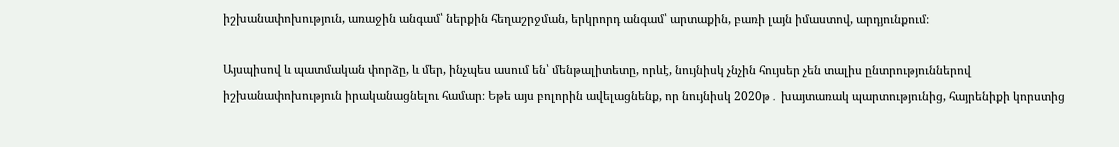իշխանափոխություն, առաջին անգամ՝ ներքին հեղաշրջման, երկրորդ անգամ՝ արտաքին, բառի լայն իմաստով, արդյունքում։

Այսպիսով և պատմական փորձը, և մեր, ինչպես ասում են՝ մենթալիտետը, որևէ, նույնիսկ չնչին հույսեր չեն տալիս ընտրություններով իշխանափոխություն իրականացնելու համար։ Եթե այս բոլորին ավելացնենք, որ նույնիսկ 2020թ․ խայտառակ պարտությունից, հայրենիքի կորստից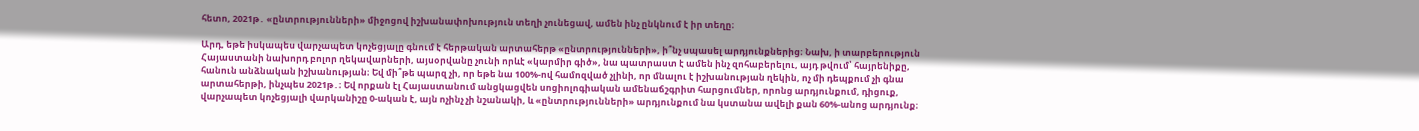հետո, 2021թ․ «ընտրությունների» միջոցով իշխանափոխություն տեղի չունեցավ, ամեն ինչ ընկնում է իր տեղը։

Արդ, եթե իսկապես վարչապետ կոչեցյալը գնում է հերթական արտահերթ «ընտրությունների», ի՞նչ սպասել արդյունքներից։ Նախ, ի տարբերություն Հայաստանի նախորդ բոլոր ղեկավարների, այսօրվանը չունի որևէ «կարմիր գիծ», նա պատրաստ է ամեն ինչ զոհաբերելու, այդ թվում՝ հայրենիքը, հանուն անձնական իշխանության։ Եվ մի՞թե պարզ չի, որ եթե նա 100%-ով համոզված չլինի, որ մնալու է իշխանության ղեկին, ոչ մի դեպքում չի գնա արտահերթի, ինչպես 2021թ․։ Եվ որքան էլ Հայաստանում անցկացվեն սոցիոլոգիական ամենաճշգրիտ հարցումներ, որոնց արդյունքում, դիցուք, վարչապետ կոչեցյալի վարկանիշը 0-ական է, այն ոչինչ չի նշանակի, և «ընտրությունների» արդյունքում նա կստանա ավելի քան 60%-անոց արդյունք։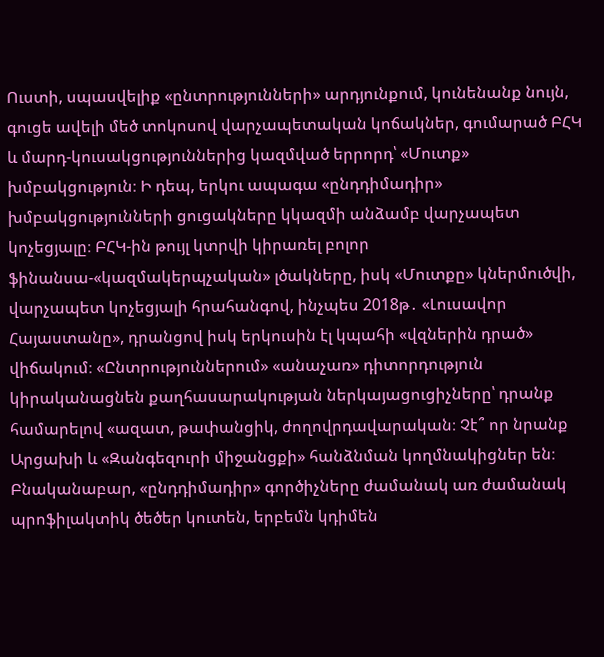Ուստի, սպասվելիք «ընտրությունների» արդյունքում, կունենանք նույն, գուցե ավելի մեծ տոկոսով վարչապետական կոճակներ, գումարած ԲՀԿ և մարդ-կուսակցություններից կազմված երրորդ՝ «Մուտք» խմբակցություն։ Ի դեպ, երկու ապագա «ընդդիմադիր» խմբակցությունների ցուցակները կկազմի անձամբ վարչապետ կոչեցյալը։ ԲՀԿ-ին թույլ կտրվի կիրառել բոլոր ֆինանսա-«կազմակերպչական» լծակները, իսկ «Մուտքը» կներմուծվի, վարչապետ կոչեցյալի հրահանգով, ինչպես 2018թ․ «Լուսավոր Հայաստանը», դրանցով իսկ երկուսին էլ կպահի «վզներին դրած» վիճակում։ «Ընտրություններում» «անաչառ» դիտորդություն կիրականացնեն քաղհասարակության ներկայացուցիչները՝ դրանք համարելով «ազատ, թափանցիկ, ժողովրդավարական։ Չէ՞ որ նրանք Արցախի և «Զանգեզուրի միջանցքի» հանձնման կողմնակիցներ են։ Բնականաբար, «ընդդիմադիր» գործիչները ժամանակ առ ժամանակ պրոֆիլակտիկ ծեծեր կուտեն, երբեմն կդիմեն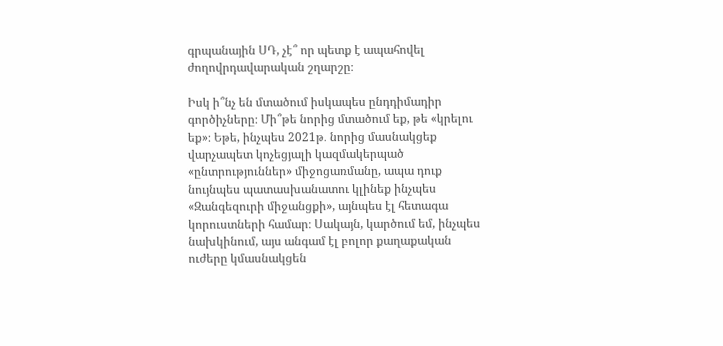գրպանային ՍԴ, չէ՞ որ պետք է ապահովել ժողովրդավարական շղարշը։

Իսկ ի՞նչ են մտածում իսկապես ընդդիմադիր գործիչները։ Մի՞թե նորից մտածում եք, թե «կրելու եք»։ Եթե, ինչպես 2021թ․ նորից մասնակցեք վարչապետ կոչեցյալի կազմակերպած «ընտրություններ» միջոցառմանը, ապա դուք նույնպես պատասխանատու կլինեք ինչպես «Զանգեզուրի միջանցքի», այնպես էլ հետագա կորուստների համար։ Սակայն, կարծում եմ, ինչպես նախկինում, այս անգամ էլ բոլոր քաղաքական ուժերը կմասնակցեն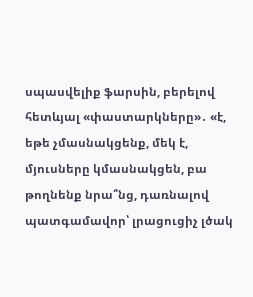սպասվելիք ֆարսին, բերելով հետևյալ «փաստարկները»․ «է, եթե չմասնակցենք, մեկ է, մյուսները կմասնակցեն, բա թողնենք նրա՞նց, դառնալով պատգամավոր՝ լրացուցիչ լծակ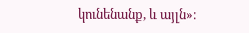կունենանք, և այլն»։